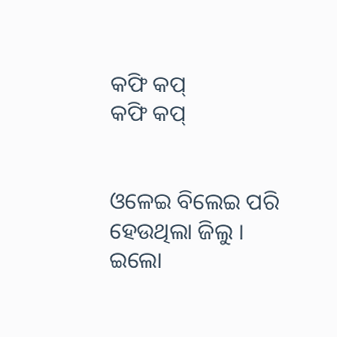କଫି କପ୍
କଫି କପ୍


ଓଳେଇ ବିଲେଇ ପରି ହେଉଥିଲା ଜିଲୁ ।
ଇଲୋ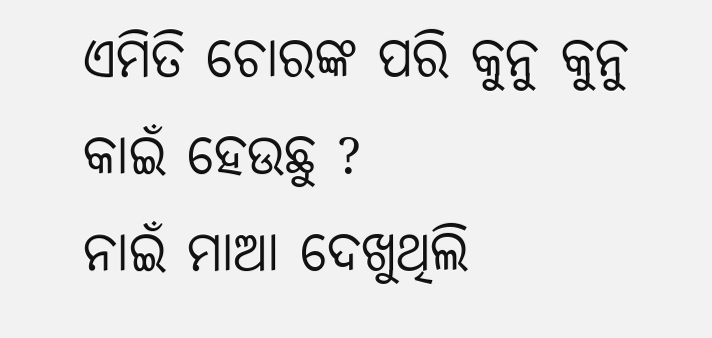ଏମିତି ଚୋରଙ୍କ ପରି କୁନୁ କୁନୁ କାଇଁ ହେଉଛୁ ?
ନାଇଁ ମାଆ ଦେଖୁଥିଲି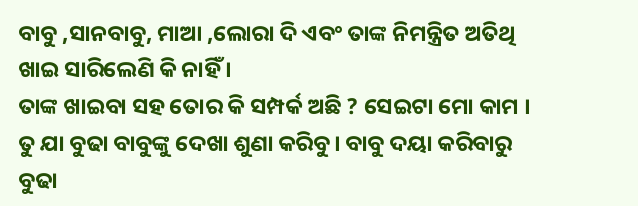ବାବୁ ,ସାନବାବୁ, ମାଆ ,ଲୋରା ଦି ଏବଂ ତାଙ୍କ ନିମନ୍ତ୍ରିତ ଅତିଥି ଖାଇ ସାରିଲେଣି କି ନାହିଁ ।
ତାଙ୍କ ଖାଇବା ସହ ତୋର କି ସମ୍ପର୍କ ଅଛି ? ସେଇଟା ମୋ କାମ । ତୁ ଯା ବୁଢା ବାବୁଙ୍କୁ ଦେଖା ଶୁଣା କରିବୁ। ବାବୁ ଦୟା କରିବାରୁ ବୁଢା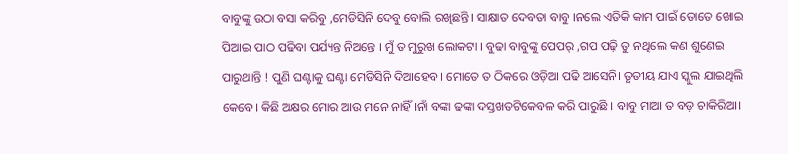ବାବୁଙ୍କୁ ଉଠା ବସା କରିବୁ ,ମେଡିସିନି ଦେବୁ ବୋଲି ରଖିଛନ୍ତି। ସାକ୍ଷାତ ଦେବତା ବାବୁ ।ନଲେ ଏତିକି କାମ ପାଇଁ ତୋତେ ଖୋଇ ପିଆଇ ପାଠ ପଢିବା ପର୍ଯ୍ୟନ୍ତ ନିଅନ୍ତେ । ମୁଁ ତ ମୁରୁଖ ଲୋକଟା । ବୁଢା ବାବୁଙ୍କୁ ପେପର୍ ,ଗପ ପଢ଼ି ତୁ ନଥିଲେ କଣ ଶୁଣେଇ ପାରୁଥାନ୍ତି ! ପୁଣି ଘଣ୍ଟାକୁ ଘଣ୍ଟା ମେଡିସିନି ଦିଆହେବ। ମୋତେ ତ ଠିକରେ ଓଡ଼ିଆ ପଢି ଆସେନି। ତୃତୀୟ ଯାଏ ସ୍କୁଲ ଯାଇଥିଲି କେବେ। କିଛି ଅକ୍ଷର ମୋର ଆଉ ମନେ ନାହିଁ ।ନାଁ ବଙ୍କା ଢଙ୍କା ଦସ୍ତଖତଟିକେବଳ କରି ପାରୁଛି । ବାବୁ ମାଆ ତ ବଡ଼ ଚାକିରିଆ।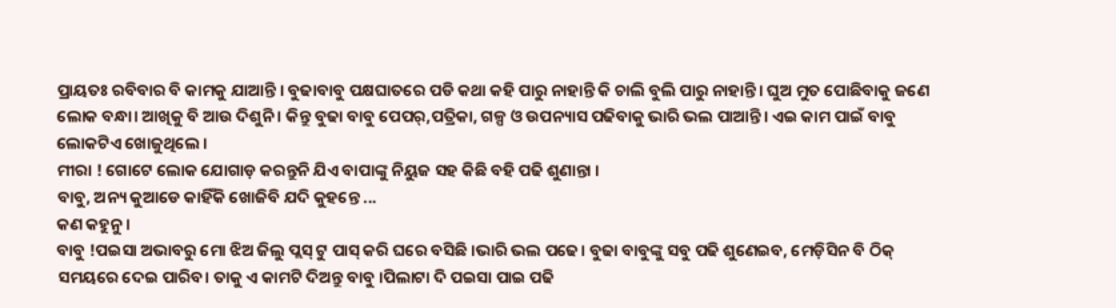ପ୍ରାୟତଃ ରବିବାର ବି କାମକୁ ଯାଆନ୍ତି । ବୁଢାବାବୁ ପକ୍ଷଘାତରେ ପଡି କଥା କହି ପାରୁ ନାହାନ୍ତି କି ଚାଲି ବୁଲି ପାରୁ ନାହାନ୍ତି। ଘୁଅ ମୁତ ପୋଛିବାକୁ ଜଣେ ଲୋକ ବନ୍ଧା। ଆଖିକୁ ବି ଆଉ ଦିଶୁନି । କିନ୍ତୁ ବୁଢା ବାବୁ ପେପର୍,ପତ୍ରିକା, ଗଳ୍ପ ଓ ଉପନ୍ୟାସ ପଢିବାକୁ ଭାରି ଭଲ ପାଆନ୍ତି। ଏଇ କାମ ପାଇଁ ବାବୁ ଲୋକଟିଏ ଖୋଜୁଥିଲେ ।
ମୀରା ! ଗୋଟେ ଲୋକ ଯୋଗାଡ଼ କରନ୍ତୁନି ଯିଏ ବାପାଙ୍କୁ ନିୟୁଜ ସହ କିଛି ବହି ପଢି ଶୁଣାନ୍ତା ।
ବାବୁ, ଅନ୍ୟ କୁଆଡେ କାହିଁକି ଖୋଜିବି ଯଦି କୁହନ୍ତେ ...
କଣ କହୁନୁ ।
ବାବୁ !ପଇସା ଅଭାବରୁ ମୋ ଝିଅ ଜିଲୁ ପ୍ଲସ୍ ଟୁ ପାସ୍ କରି ଘରେ ବସିଛି ।ଭାରି ଭଲ ପଢେ। ବୁଢା ବାବୁଙ୍କୁ ସବୁ ପଢି ଶୁଣେଇବ, ମେଡ଼ିସିନ ବି ଠିକ୍ ସମୟରେ ଦେଇ ପାରିବ। ତାକୁ ଏ କାମଟି ଦିଅନ୍ତୁ ବାବୁ ।ପିଲାଟା ଦି ପଇସା ପାଇ ପଢି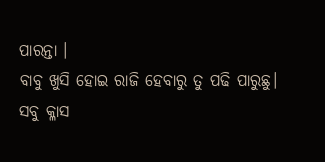ପାରନ୍ତା ।
ବାବୁ ଖୁସି ହୋଇ ରାଜି ହେବାରୁ ତୁ ପଢି ପାରୁଛୁ।
ସବୁ କ୍ଳାସ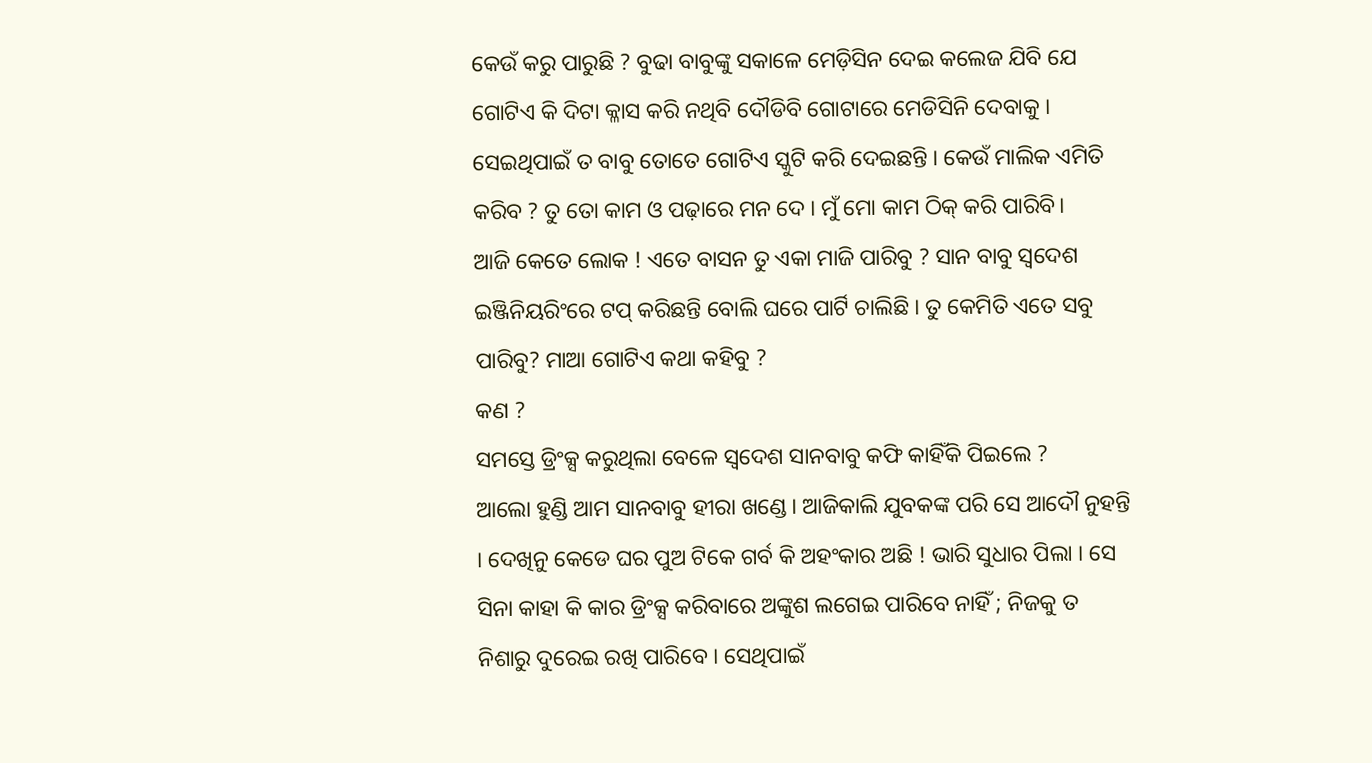କେଉଁ କରୁ ପାରୁଛି ? ବୁଢା ବାବୁଙ୍କୁ ସକାଳେ ମେଡ଼ିସିନ ଦେଇ କଲେଜ ଯିବି ଯେ ଗୋଟିଏ କି ଦିଟା କ୍ଳାସ କରି ନଥିବି ଦୌଡିବି ଗୋଟାରେ ମେଡିସିନି ଦେବାକୁ ।
ସେଇଥିପାଇଁ ତ ବାବୁ ତୋତେ ଗୋଟିଏ ସ୍କୁଟି କରି ଦେଇଛନ୍ତି । କେଉଁ ମାଲିକ ଏମିତି କରିବ ? ତୁ ତୋ କାମ ଓ ପଢ଼ାରେ ମନ ଦେ । ମୁଁ ମୋ କାମ ଠିକ୍ କରି ପାରିବି।
ଆଜି କେତେ ଲୋକ ! ଏତେ ବାସନ ତୁ ଏକା ମାଜି ପାରିବୁ ? ସାନ ବାବୁ ସ୍ୱଦେଶ ଇଞ୍ଜିନିୟରିଂରେ ଟପ୍ କରିଛନ୍ତି ବୋଲି ଘରେ ପାର୍ଟି ଚାଲିଛି । ତୁ କେମିତି ଏତେ ସବୁ ପାରିବୁ? ମାଆ ଗୋଟିଏ କଥା କହିବୁ ?
କଣ ?
ସମସ୍ତେ ଡ୍ରିଂକ୍ସ କରୁଥିଲା ବେଳେ ସ୍ବଦେଶ ସାନବାବୁ କଫି କାହିଁକି ପିଇଲେ ?
ଆଲୋ ହୁଣ୍ଡି ଆମ ସାନବାବୁ ହୀରା ଖଣ୍ଡେ। ଆଜିକାଲି ଯୁବକଙ୍କ ପରି ସେ ଆଦୌ ନୁହନ୍ତି । ଦେଖିନୁ କେଡେ ଘର ପୁଅ ଟିକେ ଗର୍ବ କି ଅହଂକାର ଅଛି ! ଭାରି ସୁଧାର ପିଲା । ସେ ସିନା କାହା କି କାର ଡ୍ରିଂକ୍ସ କରିବାରେ ଅଙ୍କୁଶ ଲଗେଇ ପାରିବେ ନାହିଁ ; ନିଜକୁ ତ ନିଶାରୁ ଦୁରେଇ ରଖି ପାରିବେ । ସେଥିପାଇଁ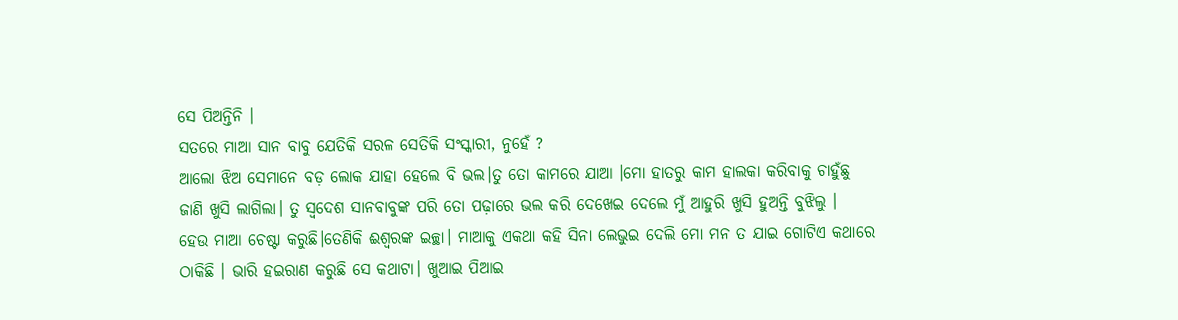ସେ ପିଅନ୍ତିନି ।
ସତରେ ମାଆ ସାନ ବାବୁ ଯେତିକି ସରଳ ସେତିକି ସଂସ୍କାରୀ, ନୁହେଁ ?
ଆଲୋ ଝିଅ ସେମାନେ ବଡ଼ ଲୋକ ଯାହା ହେଲେ ବି ଭଲ।ତୁ ତୋ କାମରେ ଯାଆ ।ମୋ ହାତରୁ କାମ ହାଲକା କରିବାକୁ ଚାହୁଁଛୁ ଜାଣି ଖୁସି ଲାଗିଲା। ତୁ ସ୍ବଦେଶ ସାନବାବୁଙ୍କ ପରି ତୋ ପଢ଼ାରେ ଭଲ କରି ଦେଖେଇ ଦେଲେ ମୁଁ ଆହୁରି ଖୁସି ହୁଅନ୍ତି ବୁଝିଲୁ ।
ହେଉ ମାଆ ଚେଷ୍ଟା କରୁଛି।ତେଣିକି ଈଶ୍ୱରଙ୍କ ଇଚ୍ଛା। ମାଆକୁ ଏକଥା କହି ସିନା ଲେଭୁଇ ଦେଲି ମୋ ମନ ତ ଯାଇ ଗୋଟିଏ କଥାରେ ଠାକିଛି । ଭାରି ହଇରାଣ କରୁଛି ସେ କଥାଟା। ଖୁଆଇ ପିଆଇ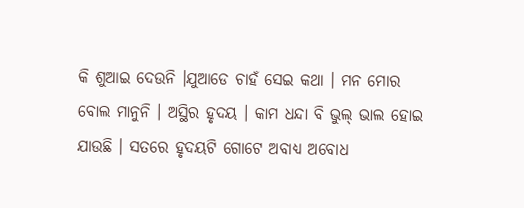କି ଶୁଆଇ ଦେଉନି ।ଯୁଆଡେ ଚାହଁ ସେଇ କଥା । ମନ ମୋର ବୋଲ ମାନୁନି । ଅସ୍ଥିର ହୃଦୟ । କାମ ଧନ୍ଦା ବି ଭୁଲ୍ ଭାଲ ହୋଇ ଯାଉଛି । ସତରେ ହୃଦୟଟି ଗୋଟେ ଅବାଧ୍ୟ ଅବୋଧ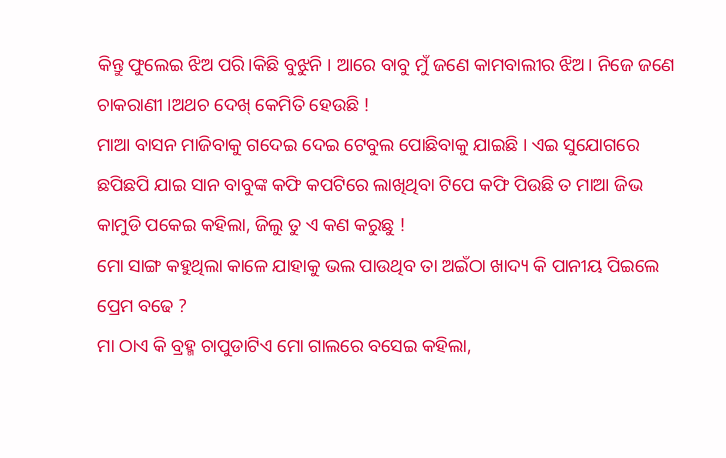କିନ୍ତୁ ଫୁଲେଇ ଝିଅ ପରି।କିଛି ବୁଝୁନି । ଆରେ ବାବୁ ମୁଁ ଜଣେ କାମବାଲୀର ଝିଅ। ନିଜେ ଜଣେ ଚାକରାଣୀ ।ଅଥଚ ଦେଖ୍ କେମିତି ହେଉଛି !
ମାଆ ବାସନ ମାଜିବାକୁ ଗଦେଇ ଦେଇ ଟେବୁଲ ପୋଛିବାକୁ ଯାଇଛି । ଏଇ ସୁଯୋଗରେ ଛପିଛପି ଯାଇ ସାନ ବାବୁଙ୍କ କଫି କପଟିରେ ଲାଖିଥିବା ଟିପେ କଫି ପିଉଛି ତ ମାଆ ଜିଭ କାମୁଡି ପକେଇ କହିଲା, ଜିଲୁ ତୁ ଏ କଣ କରୁଛୁ !
ମୋ ସାଙ୍ଗ କହୁଥିଲା କାଳେ ଯାହାକୁ ଭଲ ପାଉଥିବ ତା ଅଇଁଠା ଖାଦ୍ୟ କି ପାନୀୟ ପିଇଲେ ପ୍ରେମ ବଢେ ?
ମା ଠାଏ କି ବ୍ରହ୍ମ ଚାପୁଡାଟିଏ ମୋ ଗାଲରେ ବସେଇ କହିଲା,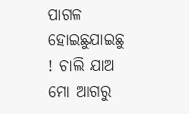ପାଗଳ ହୋଇଛୁଯାଇଛୁ ! ଚାଲି ଯାଅ ମୋ ଆଗରୁ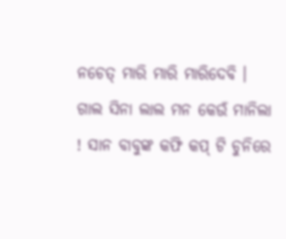ନଚେତ୍ ମାରି ମାରି ମାରିଦେବି ।
ଗାଲ ସିନା ଲାଲ ମନ କେଉଁ ମାନିଲା ! ସାନ ବାବୁଙ୍କ କଫି କପ୍ ଟି ଚୁନିରେ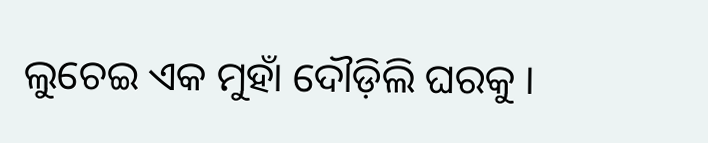ଲୁଚେଇ ଏକ ମୁହାଁ ଦୌଡ଼ିଲି ଘରକୁ ।